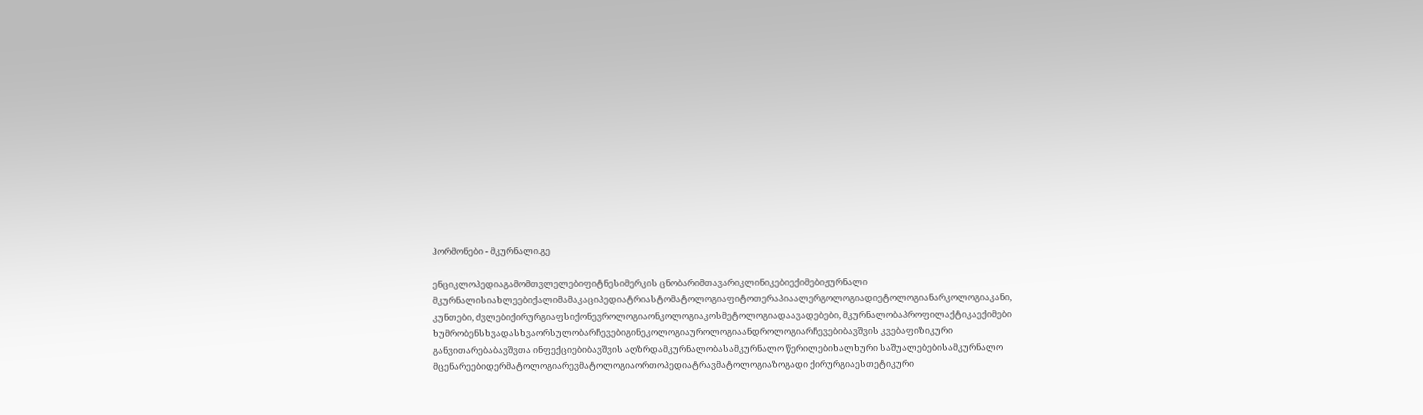ჰორმონები - მკურნალი.გე

ენციკლოპედიაგამომთვლელებიფიტნესიმერკის ცნობარიმთავარიკლინიკებიექიმებიჟურნალი მკურნალისიახლეებიქალიმამაკაციპედიატრიასტომატოლოგიაფიტოთერაპიაალერგოლოგიადიეტოლოგიანარკოლოგიაკანი, კუნთები, ძვლებიქირურგიაფსიქონევროლოგიაონკოლოგიაკოსმეტოლოგიადაავადებები, მკურნალობაპროფილაქტიკაექიმები ხუმრობენსხვადასხვაორსულობარჩევებიგინეკოლოგიაუროლოგიაანდროლოგიარჩევებიბავშვის კვებაფიზიკური განვითარებაბავშვთა ინფექციებიბავშვის აღზრდამკურნალობასამკურნალო წერილებიხალხური საშუალებებისამკურნალო მცენარეებიდერმატოლოგიარევმატოლოგიაორთოპედიატრავმატოლოგიაზოგადი ქირურგიაესთეტიკური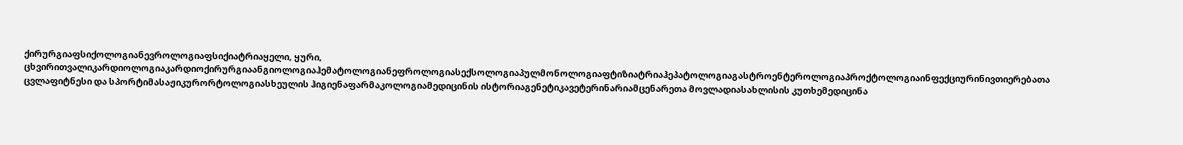ქირურგიაფსიქოლოგიანევროლოგიაფსიქიატრიაყელი, ყური, ცხვირითვალიკარდიოლოგიაკარდიოქირურგიაანგიოლოგიაჰემატოლოგიანეფროლოგიასექსოლოგიაპულმონოლოგიაფტიზიატრიაჰეპატოლოგიაგასტროენტეროლოგიაპროქტოლოგიაინფექციურინივთიერებათა ცვლაფიტნესი და სპორტიმასაჟიკურორტოლოგიასხეულის ჰიგიენაფარმაკოლოგიამედიცინის ისტორიაგენეტიკავეტერინარიამცენარეთა მოვლადიასახლისის კუთხემედიცინა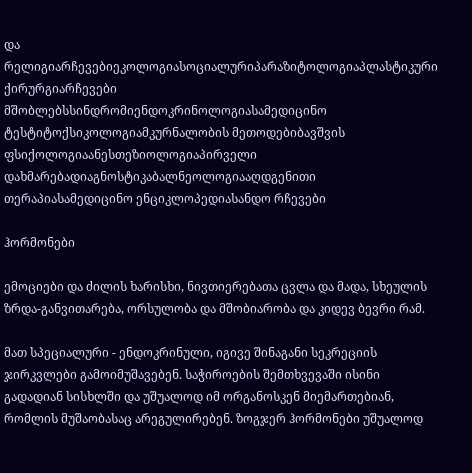და რელიგიარჩევებიეკოლოგიასოციალურიპარაზიტოლოგიაპლასტიკური ქირურგიარჩევები მშობლებსსინდრომიენდოკრინოლოგიასამედიცინო ტესტიტოქსიკოლოგიამკურნალობის მეთოდებიბავშვის ფსიქოლოგიაანესთეზიოლოგიაპირველი დახმარებადიაგნოსტიკაბალნეოლოგიააღდგენითი თერაპიასამედიცინო ენციკლოპედიასანდო რჩევები

ჰორმონები

ემოციები და ძილის ხარისხი, ნივთიერებათა ცვლა და მადა, სხეულის ზრდა-განვითარება, ორსულობა და მშობიარობა და კიდევ ბევრი რამ.

მათ სპეციალური - ენდოკრინული, იგივე შინაგანი სეკრეციის ჯირკვლები გამოიმუშავებენ. საჭიროების შემთხვევაში ისინი გადადიან სისხლში და უშუალოდ იმ ორგანოსკენ მიემართებიან, რომლის მუშაობასაც არეგულირებენ. ზოგჯერ ჰორმონები უშუალოდ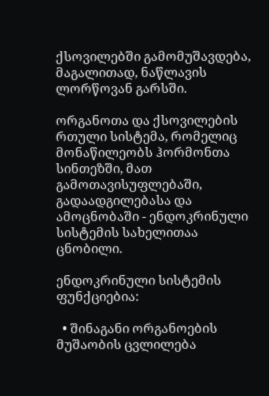ქსოვილებში გამომუშავდება, მაგალითად, ნაწლავის ლორწოვან გარსში.

ორგანოთა და ქსოვილების რთული სისტემა, რომელიც მონაწილეობს ჰორმონთა სინთეზში, მათ გამოთავისუფლებაში, გადაადგილებასა და ამოცნობაში - ენდოკრინული სისტემის სახელითაა ცნობილი.

ენდოკრინული სისტემის ფუნქციებია:

  • შინაგანი ორგანოების მუშაობის ცვლილება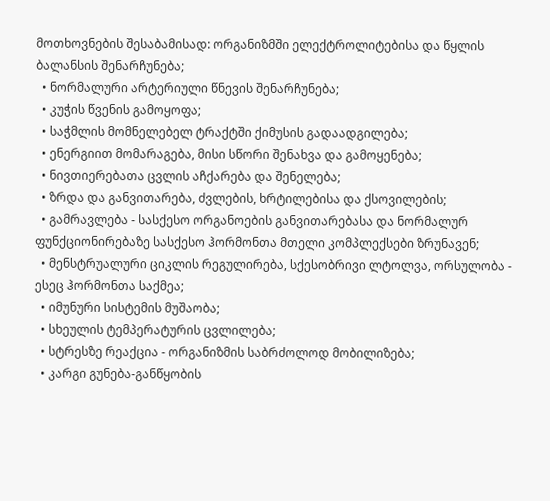მოთხოვნების შესაბამისად: ორგანიზმში ელექტროლიტებისა და წყლის ბალანსის შენარჩუნება;
  • ნორმალური არტერიული წნევის შენარჩუნება;
  • კუჭის წვენის გამოყოფა;
  • საჭმლის მომნელებელ ტრაქტში ქიმუსის გადაადგილება;
  • ენერგიით მომარაგება, მისი სწორი შენახვა და გამოყენება;
  • ნივთიერებათა ცვლის აჩქარება და შენელება;
  • ზრდა და განვითარება, ძვლების, ხრტილებისა და ქსოვილების;
  • გამრავლება - სასქესო ორგანოების განვითარებასა და ნორმალურ ფუნქციონირებაზე სასქესო ჰორმონთა მთელი კომპლექსები ზრუნავენ;
  • მენსტრუალური ციკლის რეგულირება, სქესობრივი ლტოლვა, ორსულობა - ესეც ჰორმონთა საქმეა;
  • იმუნური სისტემის მუშაობა;
  • სხეულის ტემპერატურის ცვლილება;
  • სტრესზე რეაქცია - ორგანიზმის საბრძოლოდ მობილიზება;
  • კარგი გუნება-განწყობის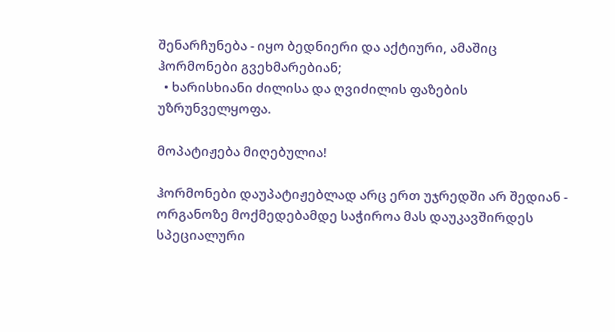შენარჩუნება - იყო ბედნიერი და აქტიური, ამაშიც ჰორმონები გვეხმარებიან;
  • ხარისხიანი ძილისა და ღვიძილის ფაზების უზრუნველყოფა.

მოპატიჟება მიღებულია!

ჰორმონები დაუპატიჟებლად არც ერთ უჯრედში არ შედიან - ორგანოზე მოქმედებამდე საჭიროა მას დაუკავშირდეს სპეციალური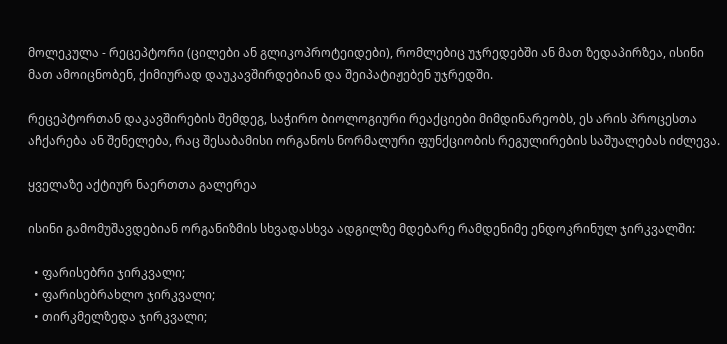მოლეკულა - რეცეპტორი (ცილები ან გლიკოპროტეიდები), რომლებიც უჯრედებში ან მათ ზედაპირზეა, ისინი მათ ამოიცნობენ, ქიმიურად დაუკავშირდებიან და შეიპატიჟებენ უჯრედში.

რეცეპტორთან დაკავშირების შემდეგ, საჭირო ბიოლოგიური რეაქციები მიმდინარეობს, ეს არის პროცესთა აჩქარება ან შენელება, რაც შესაბამისი ორგანოს ნორმალური ფუნქციობის რეგულირების საშუალებას იძლევა.

ყველაზე აქტიურ ნაერთთა გალერეა

ისინი გამომუშავდებიან ორგანიზმის სხვადასხვა ადგილზე მდებარე რამდენიმე ენდოკრინულ ჯირკვალში:

  • ფარისებრი ჯირკვალი;
  • ფარისებრახლო ჯირკვალი;
  • თირკმელზედა ჯირკვალი;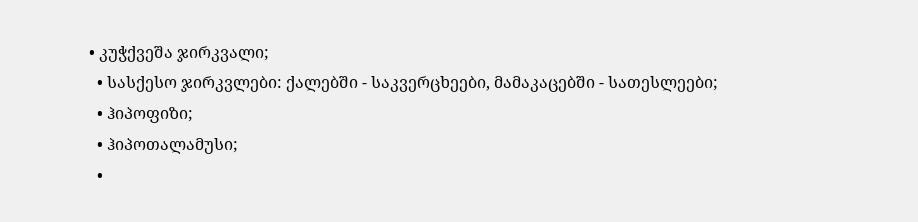• კუჭქვეშა ჯირკვალი;
  • სასქესო ჯირკვლები: ქალებში - საკვერცხეები, მამაკაცებში - სათესლეები;
  • ჰიპოფიზი;
  • ჰიპოთალამუსი;
  •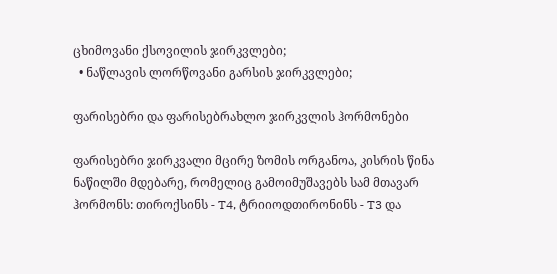ცხიმოვანი ქსოვილის ჯირკვლები;
  • ნაწლავის ლორწოვანი გარსის ჯირკვლები;

ფარისებრი და ფარისებრახლო ჯირკვლის ჰორმონები

ფარისებრი ჯირკვალი მცირე ზომის ორგანოა, კისრის წინა ნაწილში მდებარე, რომელიც გამოიმუშავებს სამ მთავარ ჰორმონს: თიროქსინს - T4, ტრიიოდთირონინს - T3 და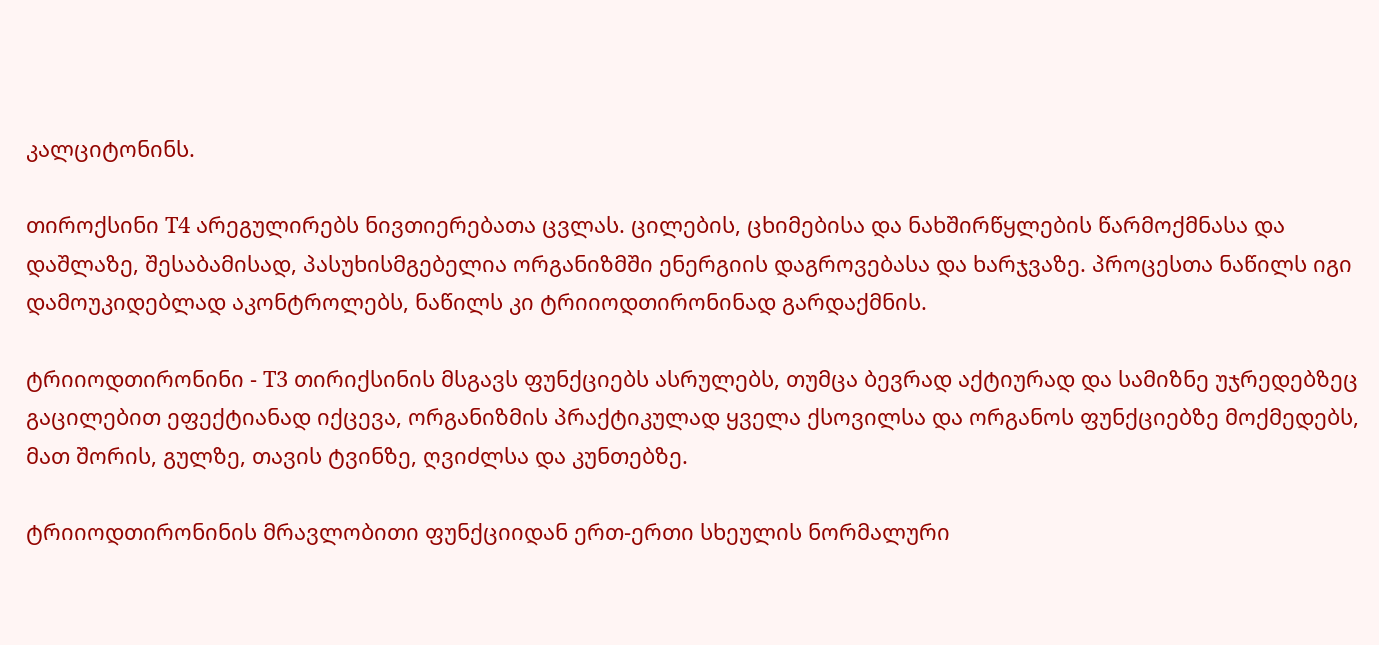კალციტონინს.

თიროქსინი T4 არეგულირებს ნივთიერებათა ცვლას. ცილების, ცხიმებისა და ნახშირწყლების წარმოქმნასა და დაშლაზე, შესაბამისად, პასუხისმგებელია ორგანიზმში ენერგიის დაგროვებასა და ხარჯვაზე. პროცესთა ნაწილს იგი დამოუკიდებლად აკონტროლებს, ნაწილს კი ტრიიოდთირონინად გარდაქმნის.

ტრიიოდთირონინი - T3 თირიქსინის მსგავს ფუნქციებს ასრულებს, თუმცა ბევრად აქტიურად და სამიზნე უჯრედებზეც გაცილებით ეფექტიანად იქცევა, ორგანიზმის პრაქტიკულად ყველა ქსოვილსა და ორგანოს ფუნქციებზე მოქმედებს, მათ შორის, გულზე, თავის ტვინზე, ღვიძლსა და კუნთებზე.

ტრიიოდთირონინის მრავლობითი ფუნქციიდან ერთ-ერთი სხეულის ნორმალური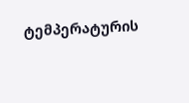ტემპერატურის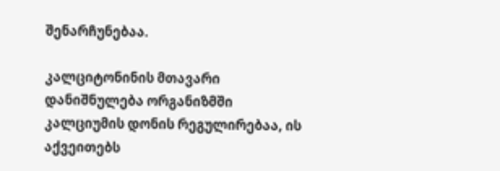შენარჩუნებაა.

კალციტონინის მთავარი დანიშნულება ორგანიზმში კალციუმის დონის რეგულირებაა, ის აქვეითებს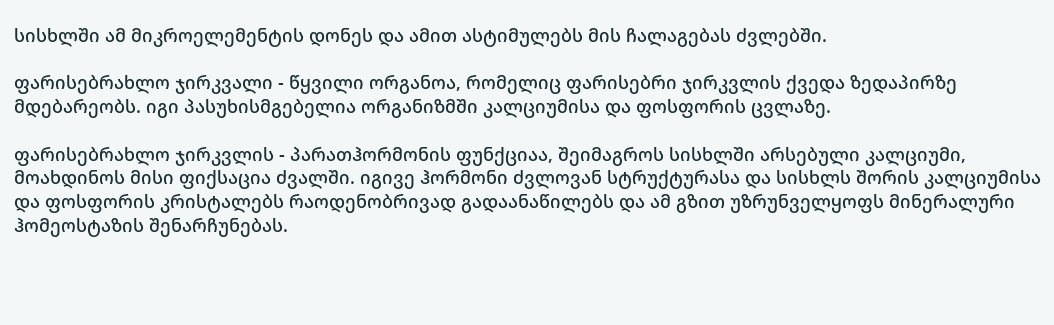სისხლში ამ მიკროელემენტის დონეს და ამით ასტიმულებს მის ჩალაგებას ძვლებში.

ფარისებრახლო ჯირკვალი - წყვილი ორგანოა, რომელიც ფარისებრი ჯირკვლის ქვედა ზედაპირზე მდებარეობს. იგი პასუხისმგებელია ორგანიზმში კალციუმისა და ფოსფორის ცვლაზე.

ფარისებრახლო ჯირკვლის - პარათჰორმონის ფუნქციაა, შეიმაგროს სისხლში არსებული კალციუმი, მოახდინოს მისი ფიქსაცია ძვალში. იგივე ჰორმონი ძვლოვან სტრუქტურასა და სისხლს შორის კალციუმისა და ფოსფორის კრისტალებს რაოდენობრივად გადაანაწილებს და ამ გზით უზრუნველყოფს მინერალური ჰომეოსტაზის შენარჩუნებას.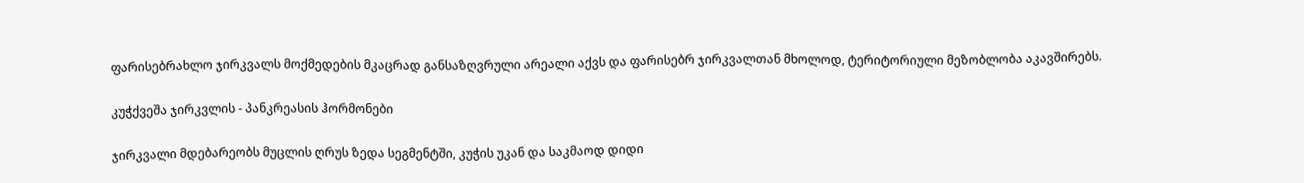ფარისებრახლო ჯირკვალს მოქმედების მკაცრად განსაზღვრული არეალი აქვს და ფარისებრ ჯირკვალთან მხოლოდ, ტერიტორიული მეზობლობა აკავშირებს.

კუჭქვეშა ჯირკვლის - პანკრეასის ჰორმონები

ჯირკვალი მდებარეობს მუცლის ღრუს ზედა სეგმენტში, კუჭის უკან და საკმაოდ დიდი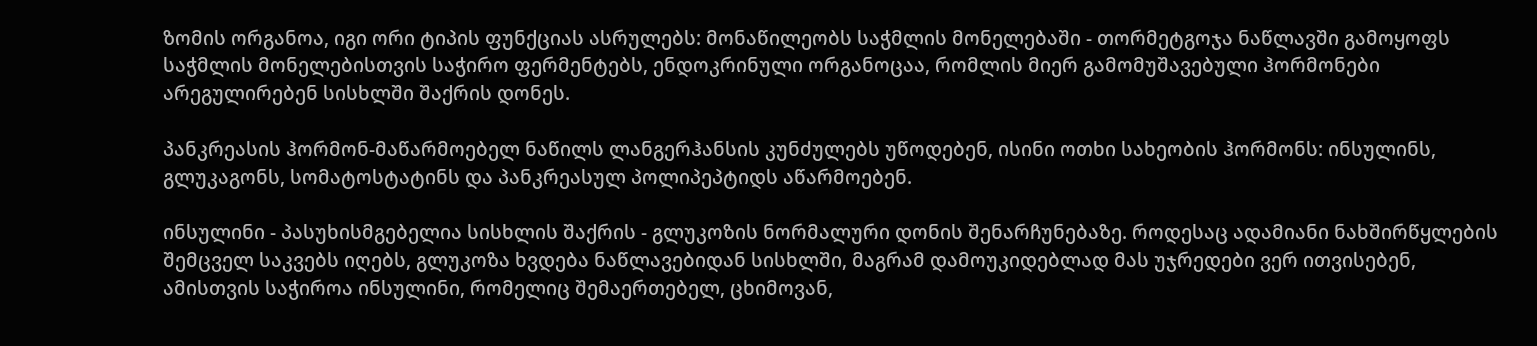ზომის ორგანოა, იგი ორი ტიპის ფუნქციას ასრულებს: მონაწილეობს საჭმლის მონელებაში - თორმეტგოჯა ნაწლავში გამოყოფს საჭმლის მონელებისთვის საჭირო ფერმენტებს, ენდოკრინული ორგანოცაა, რომლის მიერ გამომუშავებული ჰორმონები არეგულირებენ სისხლში შაქრის დონეს.

პანკრეასის ჰორმონ-მაწარმოებელ ნაწილს ლანგერჰანსის კუნძულებს უწოდებენ, ისინი ოთხი სახეობის ჰორმონს: ინსულინს, გლუკაგონს, სომატოსტატინს და პანკრეასულ პოლიპეპტიდს აწარმოებენ.

ინსულინი - პასუხისმგებელია სისხლის შაქრის - გლუკოზის ნორმალური დონის შენარჩუნებაზე. როდესაც ადამიანი ნახშირწყლების შემცველ საკვებს იღებს, გლუკოზა ხვდება ნაწლავებიდან სისხლში, მაგრამ დამოუკიდებლად მას უჯრედები ვერ ითვისებენ, ამისთვის საჭიროა ინსულინი, რომელიც შემაერთებელ, ცხიმოვან,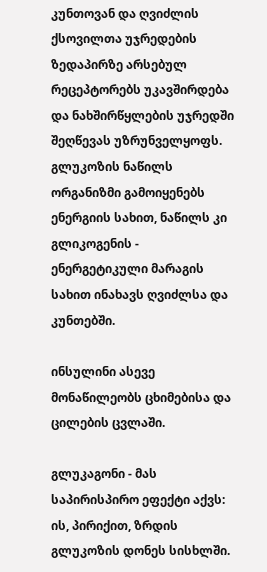კუნთოვან და ღვიძლის ქსოვილთა უჯრედების ზედაპირზე არსებულ რეცეპტორებს უკავშირდება და ნახშირწყლების უჯრედში შეღწევას უზრუნველყოფს. გლუკოზის ნაწილს ორგანიზმი გამოიყენებს ენერგიის სახით, ნაწილს კი გლიკოგენის - ენერგეტიკული მარაგის სახით ინახავს ღვიძლსა და კუნთებში.

ინსულინი ასევე მონაწილეობს ცხიმებისა და ცილების ცვლაში.

გლუკაგონი - მას საპირისპირო ეფექტი აქვს: ის, პირიქით, ზრდის გლუკოზის დონეს სისხლში.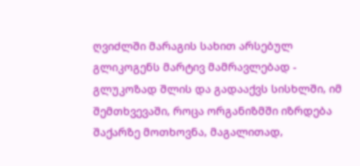ღვიძლში მარაგის სახით არსებულ გლიკოგენს მარტივ მამრავლებად - გლუკოზად შლის და გადააქვს სისხლში, იმ შემთხვევაში, როცა ორგანიზმში იზრდება შაქარზე მოთხოვნა, მაგალითად,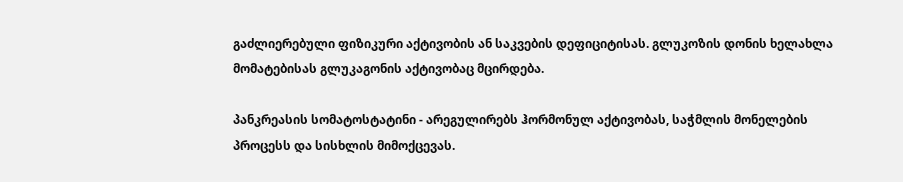გაძლიერებული ფიზიკური აქტივობის ან საკვების დეფიციტისას. გლუკოზის დონის ხელახლა მომატებისას გლუკაგონის აქტივობაც მცირდება.

პანკრეასის სომატოსტატინი - არეგულირებს ჰორმონულ აქტივობას, საჭმლის მონელების პროცესს და სისხლის მიმოქცევას.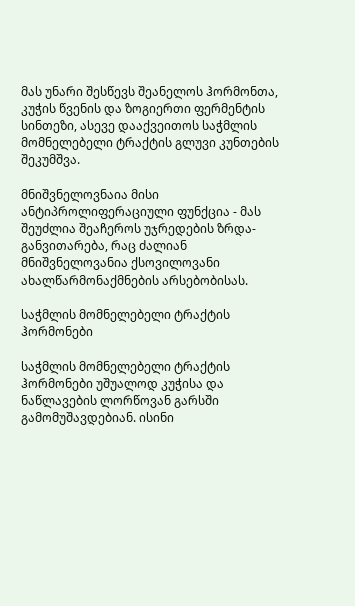მას უნარი შესწევს შეანელოს ჰორმონთა, კუჭის წვენის და ზოგიერთი ფერმენტის სინთეზი, ასევე დააქვეითოს საჭმლის მომნელებელი ტრაქტის გლუვი კუნთების შეკუმშვა.

მნიშვნელოვნაია მისი ანტიპროლიფერაციული ფუნქცია - მას შეუძლია შეაჩეროს უჯრედების ზრდა-განვითარება, რაც ძალიან მნიშვნელოვანია ქსოვილოვანი ახალწარმონაქმნების არსებობისას.

საჭმლის მომნელებელი ტრაქტის ჰორმონები

საჭმლის მომნელებელი ტრაქტის ჰორმონები უშუალოდ კუჭისა და ნაწლავების ლორწოვან გარსში გამომუშავდებიან. ისინი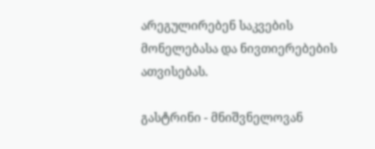არეგულირებენ საკვების მონელებასა და ნივთიერებების ათვისებას.

გასტრინი - მნიშვნელოვან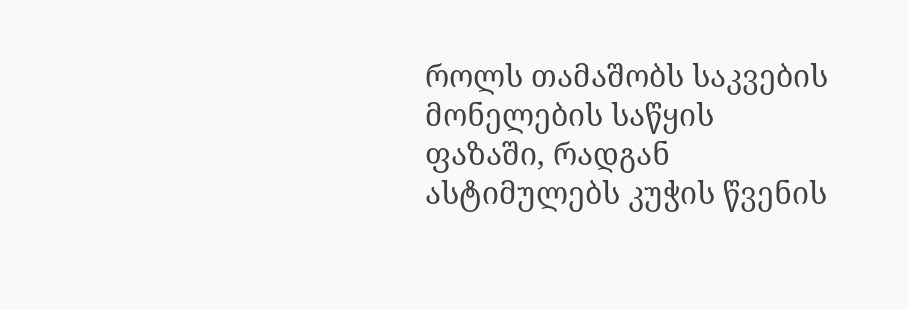როლს თამაშობს საკვების მონელების საწყის ფაზაში, რადგან ასტიმულებს კუჭის წვენის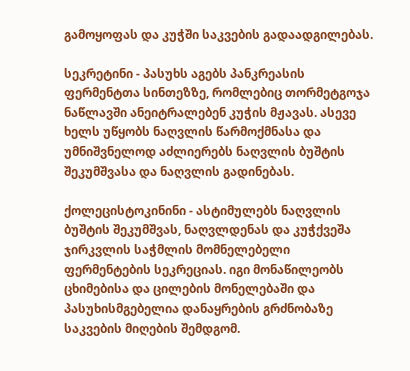გამოყოფას და კუჭში საკვების გადაადგილებას.

სეკრეტინი - პასუხს აგებს პანკრეასის ფერმენტთა სინთეზზე, რომლებიც თორმეტგოჯა ნაწლავში ანეიტრალებენ კუჭის მჟავას. ასევე ხელს უწყობს ნაღვლის წარმოქმნასა და უმნიშვნელოდ აძლიერებს ნაღვლის ბუშტის შეკუმშვასა და ნაღვლის გადინებას.

ქოლეცისტოკინინი - ასტიმულებს ნაღვლის ბუშტის შეკუმშვას, ნაღვლდენას და კუჭქვეშა ჯირკვლის საჭმლის მომნელებელი ფერმენტების სეკრეციას. იგი მონაწილეობს ცხიმებისა და ცილების მონელებაში და პასუხისმგებელია დანაყრების გრძნობაზე საკვების მიღების შემდგომ.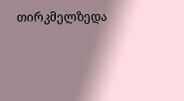თირკმელზედა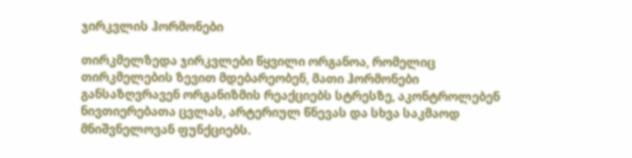ჯირკვლის ჰორმონები

თირკმელზედა ჯირკვლები წყვილი ორგანოა, რომელიც თირკმელების ზევით მდებარეობენ, მათი ჰორმონები განსაზღვრავენ ორგანიზმის რეაქციებს სტრესზე, აკონტროლებენ ნივთიერებათა ცვლას, არტერიულ წნევას და სხვა საკმაოდ მნიშვნელოვან ფუნქციებს.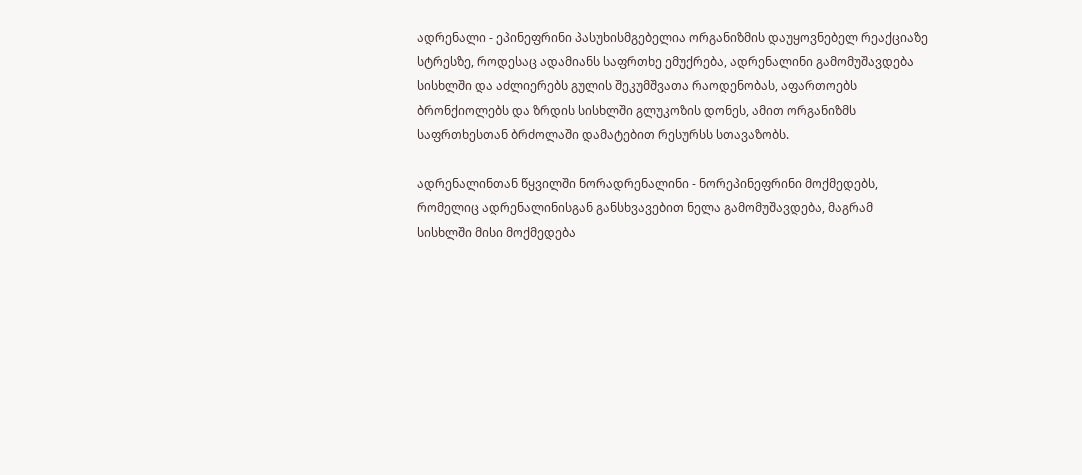ადრენალი - ეპინეფრინი პასუხისმგებელია ორგანიზმის დაუყოვნებელ რეაქციაზე სტრესზე, როდესაც ადამიანს საფრთხე ემუქრება, ადრენალინი გამომუშავდება სისხლში და აძლიერებს გულის შეკუმშვათა რაოდენობას, აფართოებს ბრონქიოლებს და ზრდის სისხლში გლუკოზის დონეს, ამით ორგანიზმს საფრთხესთან ბრძოლაში დამატებით რესურსს სთავაზობს.

ადრენალინთან წყვილში ნორადრენალინი - ნორეპინეფრინი მოქმედებს, რომელიც ადრენალინისგან განსხვავებით ნელა გამომუშავდება, მაგრამ სისხლში მისი მოქმედება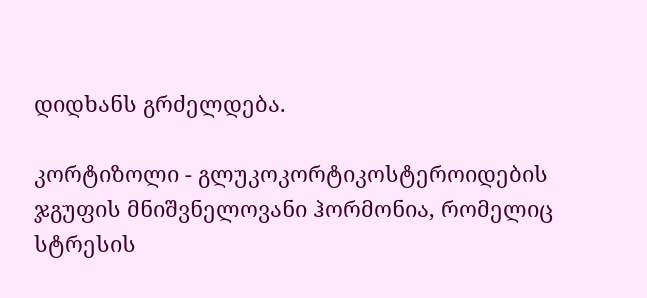დიდხანს გრძელდება.

კორტიზოლი - გლუკოკორტიკოსტეროიდების ჯგუფის მნიშვნელოვანი ჰორმონია, რომელიც სტრესის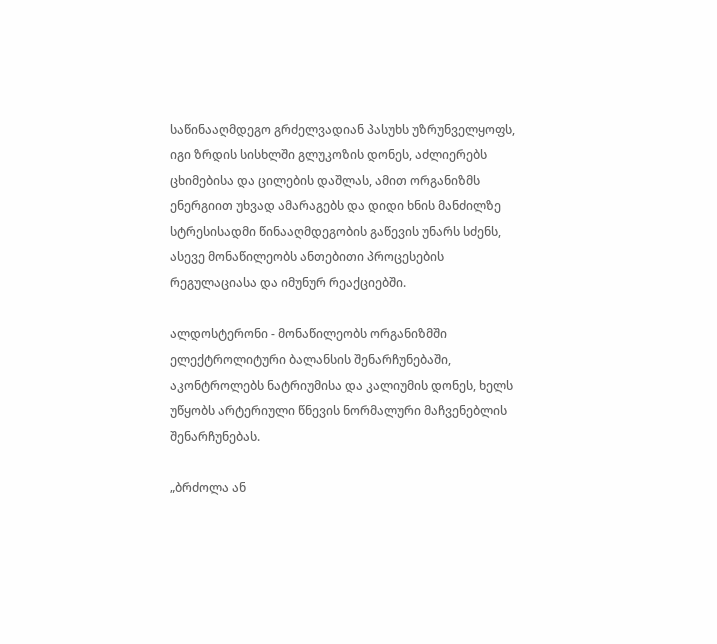საწინააღმდეგო გრძელვადიან პასუხს უზრუნველყოფს, იგი ზრდის სისხლში გლუკოზის დონეს, აძლიერებს ცხიმებისა და ცილების დაშლას, ამით ორგანიზმს ენერგიით უხვად ამარაგებს და დიდი ხნის მანძილზე სტრესისადმი წინააღმდეგობის გაწევის უნარს სძენს, ასევე მონაწილეობს ანთებითი პროცესების რეგულაციასა და იმუნურ რეაქციებში.

ალდოსტერონი - მონაწილეობს ორგანიზმში ელექტროლიტური ბალანსის შენარჩუნებაში, აკონტროლებს ნატრიუმისა და კალიუმის დონეს, ხელს უწყობს არტერიული წნევის ნორმალური მაჩვენებლის შენარჩუნებას.

„ბრძოლა ან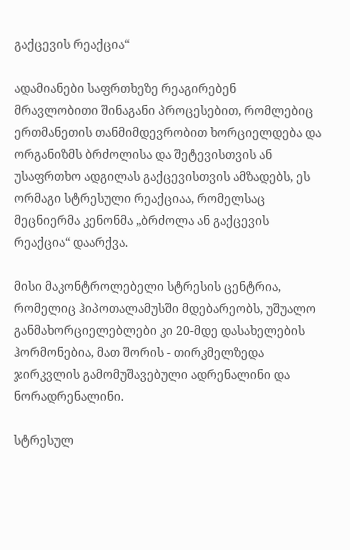გაქცევის რეაქცია“

ადამიანები საფრთხეზე რეაგირებენ მრავლობითი შინაგანი პროცესებით, რომლებიც ერთმანეთის თანმიმდევრობით ხორციელდება და ორგანიზმს ბრძოლისა და შეტევისთვის ან უსაფრთხო ადგილას გაქცევისთვის ამზადებს, ეს ორმაგი სტრესული რეაქციაა, რომელსაც მეცნიერმა კენონმა „ბრძოლა ან გაქცევის რეაქცია“ დაარქვა.

მისი მაკონტროლებელი სტრესის ცენტრია, რომელიც ჰიპოთალამუსში მდებარეობს, უშუალო განმახორციელებლები კი 20-მდე დასახელების ჰორმონებია, მათ შორის - თირკმელზედა ჯირკვლის გამომუშავებული ადრენალინი და ნორადრენალინი.

სტრესულ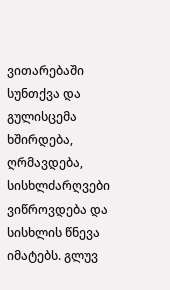ვითარებაში სუნთქვა და გულისცემა ხშირდება, ღრმავდება, სისხლძარღვები ვიწროვდება და სისხლის წნევა იმატებს. გლუვ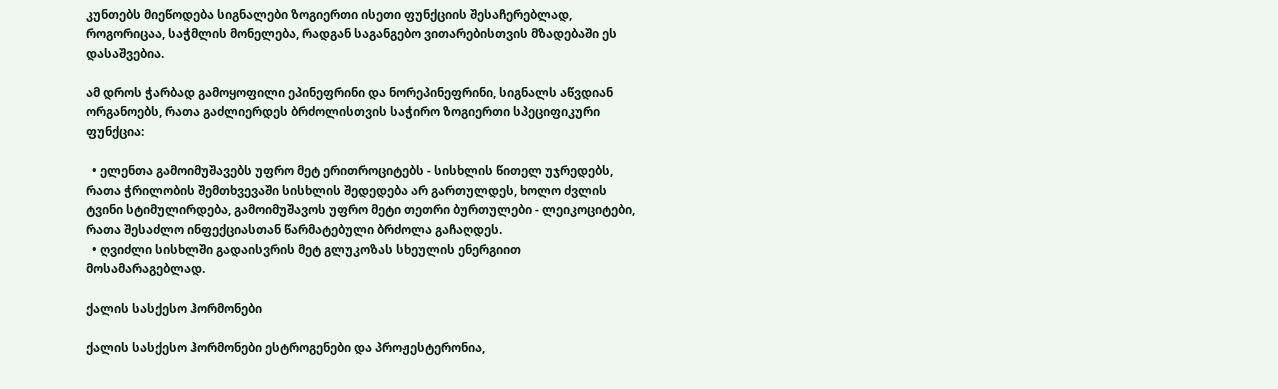კუნთებს მიეწოდება სიგნალები ზოგიერთი ისეთი ფუნქციის შესაჩერებლად, როგორიცაა, საჭმლის მონელება, რადგან საგანგებო ვითარებისთვის მზადებაში ეს დასაშვებია.

ამ დროს ჭარბად გამოყოფილი ეპინეფრინი და ნორეპინეფრინი, სიგნალს აწვდიან ორგანოებს, რათა გაძლიერდეს ბრძოლისთვის საჭირო ზოგიერთი სპეციფიკური ფუნქცია:

  • ელენთა გამოიმუშავებს უფრო მეტ ერითროციტებს - სისხლის წითელ უჯრედებს, რათა ჭრილობის შემთხვევაში სისხლის შედედება არ გართულდეს, ხოლო ძვლის ტვინი სტიმულირდება, გამოიმუშავოს უფრო მეტი თეთრი ბურთულები - ლეიკოციტები, რათა შესაძლო ინფექციასთან წარმატებული ბრძოლა გაჩაღდეს.
  • ღვიძლი სისხლში გადაისვრის მეტ გლუკოზას სხეულის ენერგიით მოსამარაგებლად.

ქალის სასქესო ჰორმონები

ქალის სასქესო ჰორმონები ესტროგენები და პროჟესტერონია,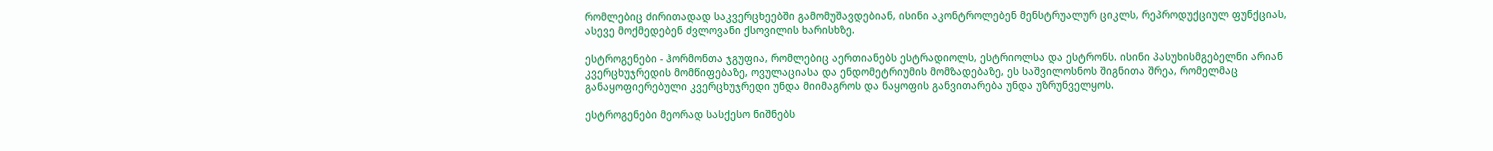რომლებიც ძირითადად საკვერცხეებში გამომუშავდებიან, ისინი აკონტროლებენ მენსტრუალურ ციკლს, რეპროდუქციულ ფუნქციას, ასევე მოქმედებენ ძვლოვანი ქსოვილის ხარისხზე.

ესტროგენები - ჰორმონთა ჯგუფია, რომლებიც აერთიანებს ესტრადიოლს, ესტრიოლსა და ესტრონს. ისინი პასუხისმგებელნი არიან კვერცხუჯრედის მომწიფებაზე, ოვულაციასა და ენდომეტრიუმის მომზადებაზე, ეს საშვილოსნოს შიგნითა შრეა, რომელმაც განაყოფიერებული კვერცხუჯრედი უნდა მიიმაგროს და ნაყოფის განვითარება უნდა უზრუნველყოს.

ესტროგენები მეორად სასქესო ნიშნებს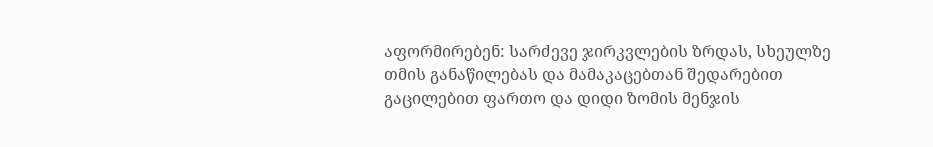აფორმირებენ: სარძევე ჯირკვლების ზრდას, სხეულზე თმის განაწილებას და მამაკაცებთან შედარებით გაცილებით ფართო და დიდი ზომის მენჯის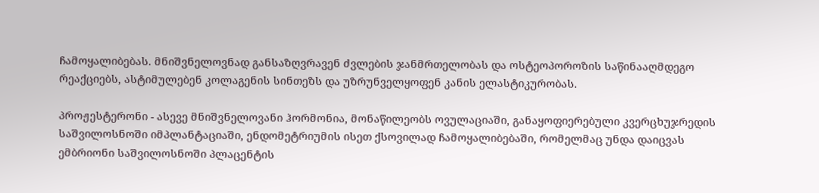ჩამოყალიბებას. მნიშვნელოვნად განსაზღვრავენ ძვლების ჯანმრთელობას და ოსტეოპოროზის საწინააღმდეგო რეაქციებს, ასტიმულებენ კოლაგენის სინთეზს და უზრუნველყოფენ კანის ელასტიკურობას.

პროჟესტერონი - ასევე მნიშვნელოვანი ჰორმონია, მონაწილეობს ოვულაციაში, განაყოფიერებული კვერცხუჯრედის საშვილოსნოში იმპლანტაციაში, ენდომეტრიუმის ისეთ ქსოვილად ჩამოყალიბებაში, რომელმაც უნდა დაიცვას ემბრიონი საშვილოსნოში პლაცენტის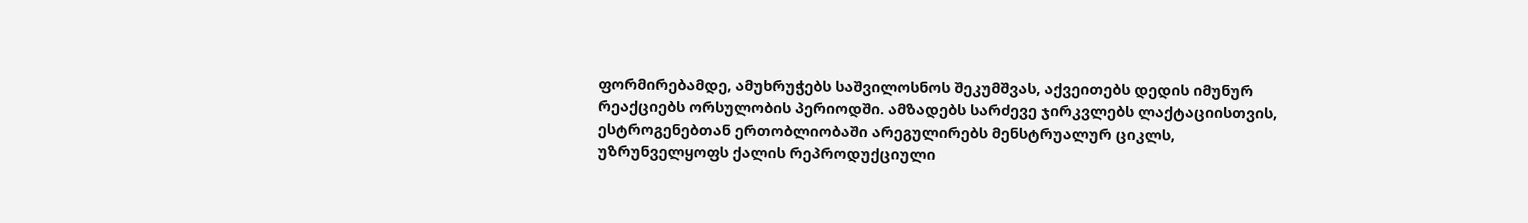ფორმირებამდე, ამუხრუჭებს საშვილოსნოს შეკუმშვას, აქვეითებს დედის იმუნურ რეაქციებს ორსულობის პერიოდში. ამზადებს სარძევე ჯირკვლებს ლაქტაციისთვის, ესტროგენებთან ერთობლიობაში არეგულირებს მენსტრუალურ ციკლს, უზრუნველყოფს ქალის რეპროდუქციული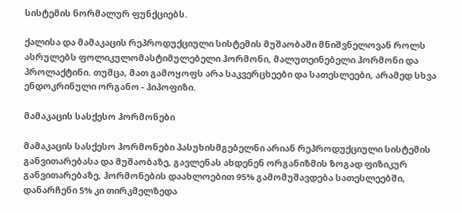სისტემის ნორმალურ ფუნქციებს.

ქალისა და მამაკაცის რეპროდუქციული სისტემის მუშაობაში მნიშვნელოვან როლს ასრულებს ფოლიკულომასტიმულებელი ჰორმონი, მალუთეინებელი ჰორმონი და პროლაქტინი. თუმცა, მათ გამოყოფს არა საკვერცხეები და სათესლეები, არამედ სხვა ენდოკრინული ორგანო - ჰიპოფიზი.

მამაკაცის სასქესო ჰორმონები

მამაკაცის სასქესო ჰორმონები პასუხისმგებელნი არიან რეპროდუქციული სისტემის განვითარებასა და მუშაობაზე, გავლენას ახდენენ ორგანიზმის ზოგად ფიზიკურ განვითარებაზე, ჰორმონების დაახლოებით 95% გამომუშავდება სათესლეებში, დანარჩენი 5% კი თირკმელზედა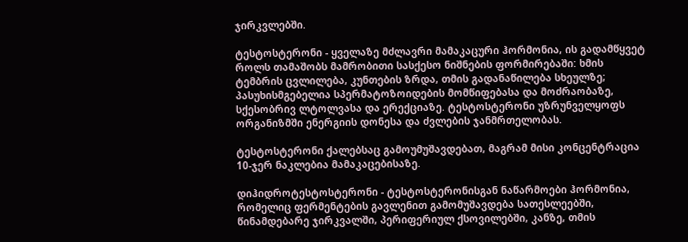ჯირკვლებში.

ტესტოსტერონი - ყველაზე მძლავრი მამაკაცური ჰორმონია, ის გადამწყვეტ როლს თამაშობს მამრობითი სასქესო ნიშნების ფორმირებაში: ხმის ტემბრის ცვლილება, კუნთების ზრდა, თმის გადანაწილება სხეულზე; პასუხისმგებელია სპერმატოზოიდების მომწიფებასა და მოძრაობაზე, სქესობრივ ლტოლვასა და ერექციაზე. ტესტოსტერონი უზრუნველყოფს ორგანიზმში ენერგიის დონესა და ძვლების ჯანმრთელობას.

ტესტოსტერონი ქალებსაც გამოუმუშავდებათ, მაგრამ მისი კონცენტრაცია 10-ჯერ ნაკლებია მამაკაცებისაზე.

დიჰიდროტესტოსტერონი - ტესტოსტერონისგან ნაწარმოები ჰორმონია, რომელიც ფერმენტების გავლენით გამომუშავდება სათესლეებში, წინამდებარე ჯირკვალში, პერიფერიულ ქსოვილებში, კანზე, თმის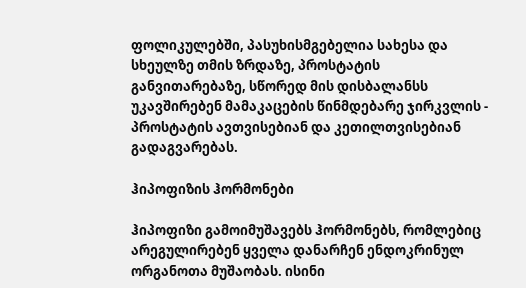ფოლიკულებში, პასუხისმგებელია სახესა და სხეულზე თმის ზრდაზე, პროსტატის განვითარებაზე, სწორედ მის დისბალანსს უკავშირებენ მამაკაცების წინმდებარე ჯირკვლის - პროსტატის ავთვისებიან და კეთილთვისებიან გადაგვარებას.

ჰიპოფიზის ჰორმონები

ჰიპოფიზი გამოიმუშავებს ჰორმონებს, რომლებიც არეგულირებენ ყველა დანარჩენ ენდოკრინულ ორგანოთა მუშაობას. ისინი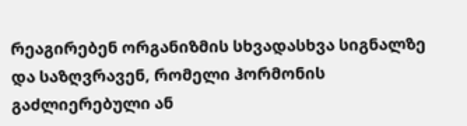რეაგირებენ ორგანიზმის სხვადასხვა სიგნალზე და საზღვრავენ, რომელი ჰორმონის გაძლიერებული ან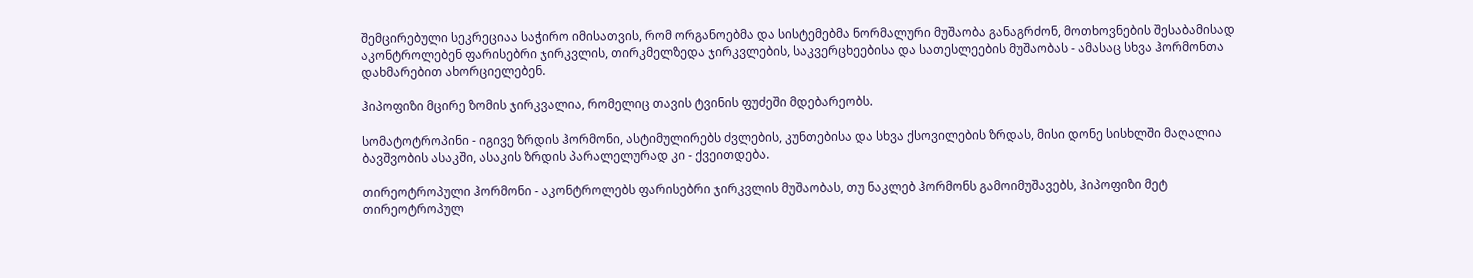შემცირებული სეკრეციაა საჭირო იმისათვის, რომ ორგანოებმა და სისტემებმა ნორმალური მუშაობა განაგრძონ, მოთხოვნების შესაბამისად აკონტროლებენ ფარისებრი ჯირკვლის, თირკმელზედა ჯირკვლების, საკვერცხეებისა და სათესლეების მუშაობას - ამასაც სხვა ჰორმონთა დახმარებით ახორციელებენ.

ჰიპოფიზი მცირე ზომის ჯირკვალია, რომელიც თავის ტვინის ფუძეში მდებარეობს.

სომატოტროპინი - იგივე ზრდის ჰორმონი, ასტიმულირებს ძვლების, კუნთებისა და სხვა ქსოვილების ზრდას, მისი დონე სისხლში მაღალია ბავშვობის ასაკში, ასაკის ზრდის პარალელურად კი - ქვეითდება.

თირეოტროპული ჰორმონი - აკონტროლებს ფარისებრი ჯირკვლის მუშაობას, თუ ნაკლებ ჰორმონს გამოიმუშავებს, ჰიპოფიზი მეტ თირეოტროპულ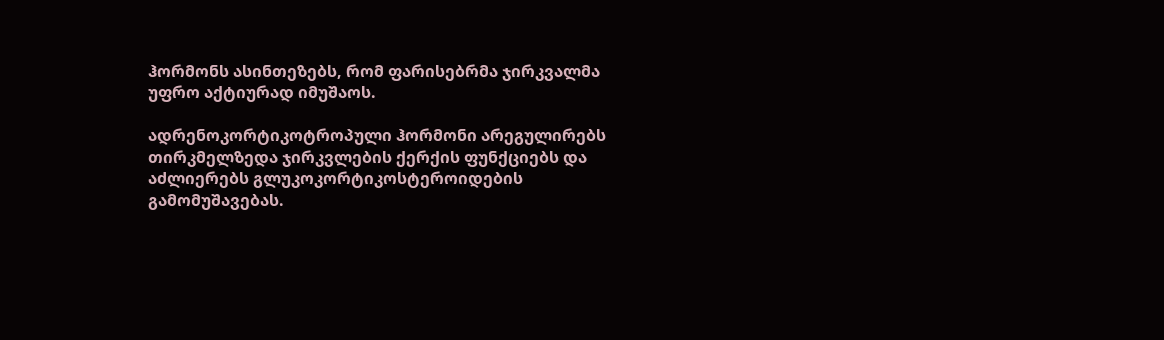ჰორმონს ასინთეზებს, რომ ფარისებრმა ჯირკვალმა უფრო აქტიურად იმუშაოს.

ადრენოკორტიკოტროპული ჰორმონი არეგულირებს თირკმელზედა ჯირკვლების ქერქის ფუნქციებს და აძლიერებს გლუკოკორტიკოსტეროიდების გამომუშავებას.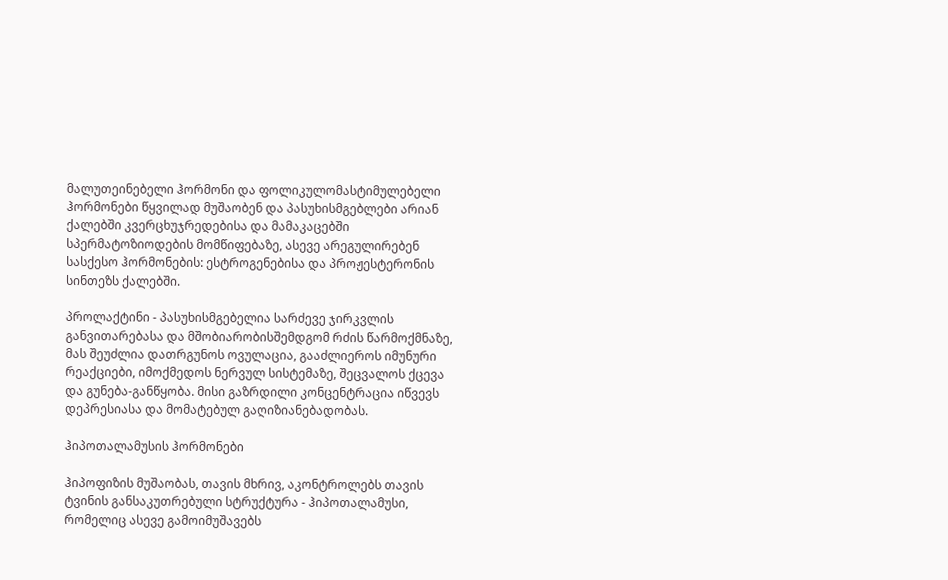მალუთეინებელი ჰორმონი და ფოლიკულომასტიმულებელი ჰორმონები წყვილად მუშაობენ და პასუხისმგებლები არიან ქალებში კვერცხუჯრედებისა და მამაკაცებში სპერმატოზიოდების მომწიფებაზე, ასევე არეგულირებენ სასქესო ჰორმონების: ესტროგენებისა და პროჟესტერონის სინთეზს ქალებში.

პროლაქტინი - პასუხისმგებელია სარძევე ჯირკვლის განვითარებასა და მშობიარობისშემდგომ რძის წარმოქმნაზე, მას შეუძლია დათრგუნოს ოვულაცია, გააძლიეროს იმუნური რეაქციები, იმოქმედოს ნერვულ სისტემაზე, შეცვალოს ქცევა და გუნება-განწყობა. მისი გაზრდილი კონცენტრაცია იწვევს დეპრესიასა და მომატებულ გაღიზიანებადობას.

ჰიპოთალამუსის ჰორმონები

ჰიპოფიზის მუშაობას, თავის მხრივ, აკონტროლებს თავის ტვინის განსაკუთრებული სტრუქტურა - ჰიპოთალამუსი, რომელიც ასევე გამოიმუშავებს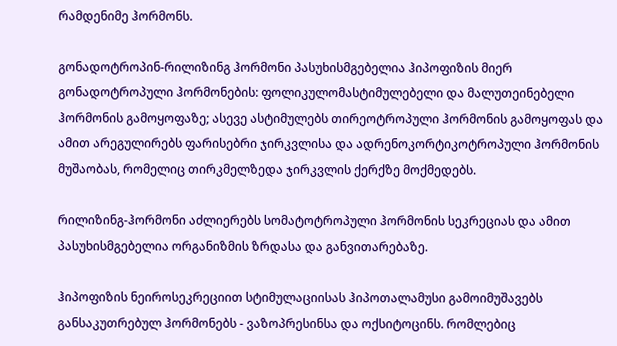რამდენიმე ჰორმონს.

გონადოტროპინ-რილიზინგ ჰორმონი პასუხისმგებელია ჰიპოფიზის მიერ გონადოტროპული ჰორმონების: ფოლიკულომასტიმულებელი და მალუთეინებელი ჰორმონის გამოყოფაზე; ასევე ასტიმულებს თირეოტროპული ჰორმონის გამოყოფას და ამით არეგულირებს ფარისებრი ჯირკვლისა და ადრენოკორტიკოტროპული ჰორმონის მუშაობას, რომელიც თირკმელზედა ჯირკვლის ქერქზე მოქმედებს.

რილიზინგ-ჰორმონი აძლიერებს სომატოტროპული ჰორმონის სეკრეციას და ამით პასუხისმგებელია ორგანიზმის ზრდასა და განვითარებაზე.

ჰიპოფიზის ნეიროსეკრეციით სტიმულაციისას ჰიპოთალამუსი გამოიმუშავებს განსაკუთრებულ ჰორმონებს - ვაზოპრესინსა და ოქსიტოცინს. რომლებიც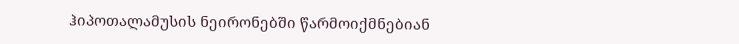ჰიპოთალამუსის ნეირონებში წარმოიქმნებიან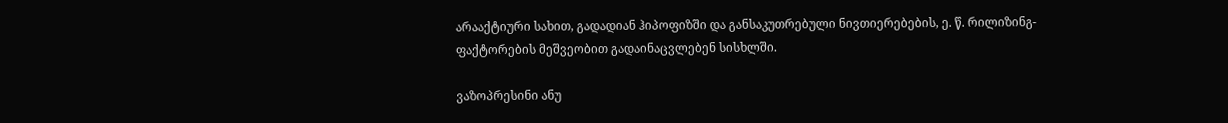არააქტიური სახით, გადადიან ჰიპოფიზში და განსაკუთრებული ნივთიერებების, ე. წ. რილიზინგ-ფაქტორების მეშვეობით გადაინაცვლებენ სისხლში.

ვაზოპრესინი ანუ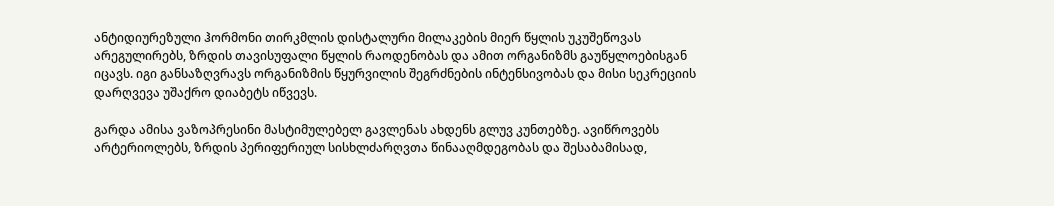ანტიდიურეზული ჰორმონი თირკმლის დისტალური მილაკების მიერ წყლის უკუშეწოვას არეგულირებს, ზრდის თავისუფალი წყლის რაოდენობას და ამით ორგანიზმს გაუწყლოებისგან იცავს. იგი განსაზღვრავს ორგანიზმის წყურვილის შეგრძნების ინტენსივობას და მისი სეკრეციის დარღვევა უშაქრო დიაბეტს იწვევს.

გარდა ამისა ვაზოპრესინი მასტიმულებელ გავლენას ახდენს გლუვ კუნთებზე. ავიწროვებს არტერიოლებს, ზრდის პერიფერიულ სისხლძარღვთა წინააღმდეგობას და შესაბამისად,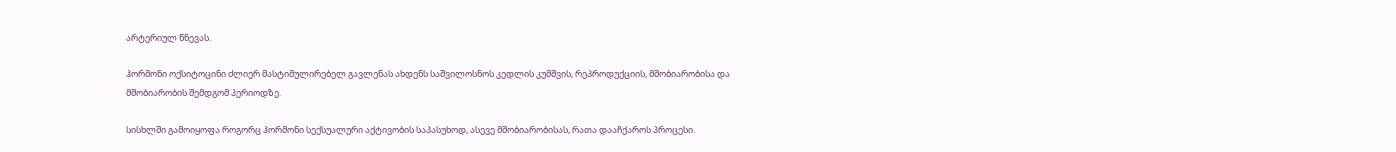არტერიულ წნევას.

ჰორმონი ოქსიტოცინი ძლიერ მასტიმულირებელ გავლენას ახდენს საშვილოსნოს კედლის კუმშვის, რეპროდუქციის, მშობიარობისა და მშობიარობის შემდგომ პერიოდზე.

სისხლში გამოიყოფა როგორც ჰორმონი სექსუალური აქტივობის საპასუხოდ, ასევე მშობიარობისას, რათა დააჩქაროს პროცესი.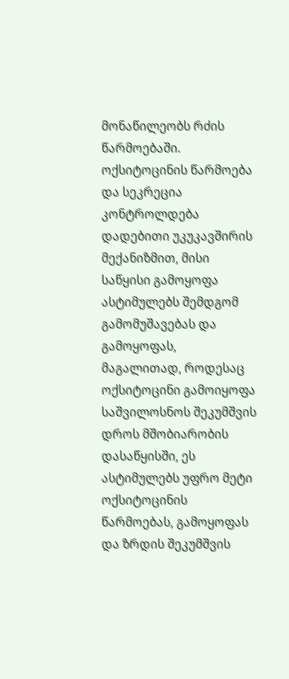მონაწილეობს რძის წარმოებაში. ოქსიტოცინის წარმოება და სეკრეცია კონტროლდება დადებითი უკუკავშირის მექანიზმით, მისი საწყისი გამოყოფა ასტიმულებს შემდგომ გამომუშავებას და გამოყოფას, მაგალითად, როდესაც ოქსიტოცინი გამოიყოფა საშვილოსნოს შეკუმშვის დროს მშობიარობის დასაწყისში, ეს ასტიმულებს უფრო მეტი ოქსიტოცინის წარმოებას, გამოყოფას და ზრდის შეკუმშვის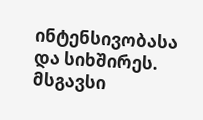ინტენსივობასა და სიხშირეს. მსგავსი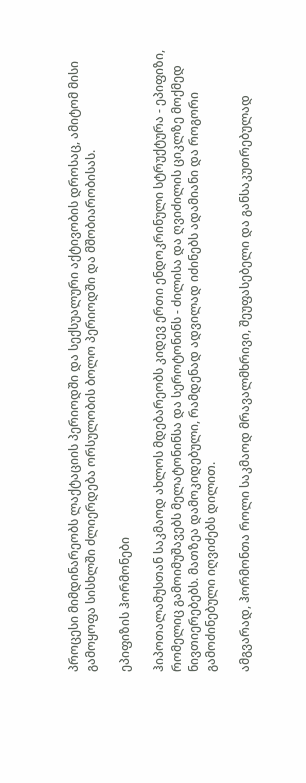პროცესი მიმდინარეობს ლაქტაციის პერიოდში და სექსუალური აქტივობის დროსაც, ამიტომ მისი გამოყოფა სისხლში ძლიერდება ორსულობის ბოლო პერიოდში და მშობიარობისას.

ეპიფიზის ჰორმონები

ჰიპოთალამუსთან საკმაოდ ახლოს მდებარეობს კიდევ ერთი ენდოკრინული სტრუქტურა - ეპიფიზი, რომელიც გამოიმუშავებს მელატონინსა და სეროტონინს - ძილისა და ღვიძილის ციკლზე მოქმედ ნივთიერებებს. მათზეა დამოკიდებული, რამდენად ადვილად იძინებს ადამიანი და როგორი გამოძინებული იღვიძებს დილით.

ამგვარად, ჰორმონთა როლი საკმაოდ მრავალმხრივი, შეუფასებელი და განსაკუთრებულად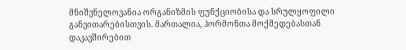მნიშვნელოვანია ორგანიზმის ფუნქციობისა და სრულყოფილი განვითარებისთვის. მართალია, ჰორმონთა მოქმედებასთან დაკავშირებით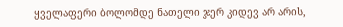ყველაფერი ბოლომდე ნათელი ჯერ კიდევ არ არის,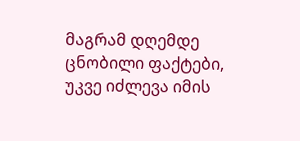მაგრამ დღემდე ცნობილი ფაქტები, უკვე იძლევა იმის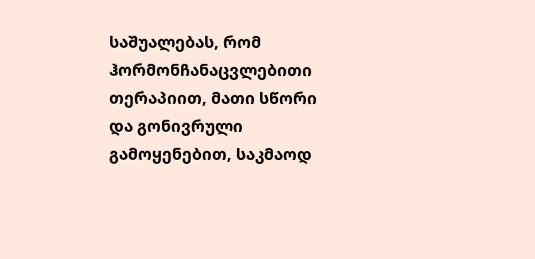საშუალებას, რომ ჰორმონჩანაცვლებითი თერაპიით, მათი სწორი და გონივრული გამოყენებით, საკმაოდ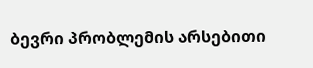ბევრი პრობლემის არსებითი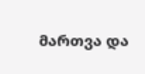მართვა და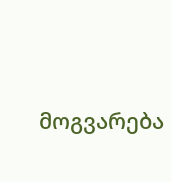მოგვარება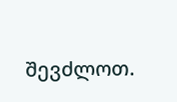შევძლოთ.